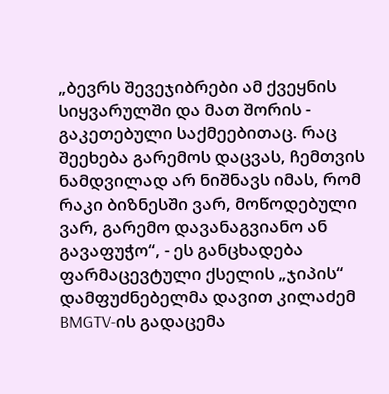„ბევრს შევეჯიბრები ამ ქვეყნის სიყვარულში და მათ შორის - გაკეთებული საქმეებითაც. რაც შეეხება გარემოს დაცვას, ჩემთვის ნამდვილად არ ნიშნავს იმას, რომ რაკი ბიზნესში ვარ, მოწოდებული ვარ, გარემო დავანაგვიანო ან გავაფუჭო“, - ეს განცხადება ფარმაცევტული ქსელის „ჯიპის“ დამფუძნებელმა დავით კილაძემ BMGTV-ის გადაცემა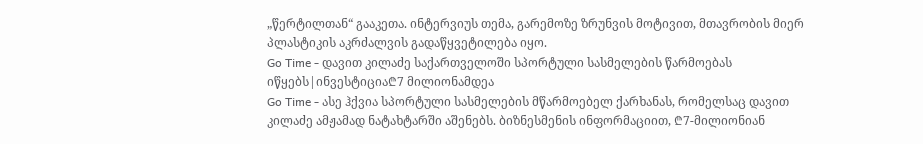„წერტილთან“ გააკეთა. ინტერვიუს თემა, გარემოზე ზრუნვის მოტივით, მთავრობის მიერ პლასტიკის აკრძალვის გადაწყვეტილება იყო.
Go Time - დავით კილაძე საქართველოში სპორტული სასმელების წარმოებას იწყებს|ინვესტიცია₾7 მილიონამდეა
Go Time - ასე ჰქვია სპორტული სასმელების მწარმოებელ ქარხანას, რომელსაც დავით კილაძე ამჟამად ნატახტარში აშენებს. ბიზნესმენის ინფორმაციით, ₾7-მილიონიან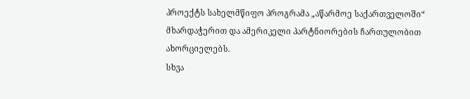პროექტს სახელმწიფო პროგრამა „აწარმოე საქართველოში“ მხარდაჭერით და ამერიკელი პარტნიორების ჩართულობით ახორციელებს.
სხვა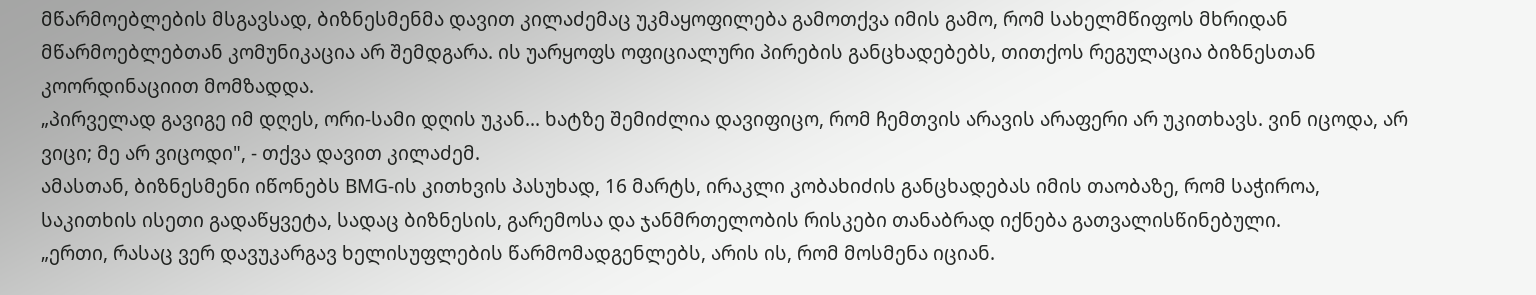მწარმოებლების მსგავსად, ბიზნესმენმა დავით კილაძემაც უკმაყოფილება გამოთქვა იმის გამო, რომ სახელმწიფოს მხრიდან მწარმოებლებთან კომუნიკაცია არ შემდგარა. ის უარყოფს ოფიციალური პირების განცხადებებს, თითქოს რეგულაცია ბიზნესთან კოორდინაციით მომზადდა.
„პირველად გავიგე იმ დღეს, ორი-სამი დღის უკან... ხატზე შემიძლია დავიფიცო, რომ ჩემთვის არავის არაფერი არ უკითხავს. ვინ იცოდა, არ ვიცი; მე არ ვიცოდი", - თქვა დავით კილაძემ.
ამასთან, ბიზნესმენი იწონებს BMG-ის კითხვის პასუხად, 16 მარტს, ირაკლი კობახიძის განცხადებას იმის თაობაზე, რომ საჭიროა, საკითხის ისეთი გადაწყვეტა, სადაც ბიზნესის, გარემოსა და ჯანმრთელობის რისკები თანაბრად იქნება გათვალისწინებული.
„ერთი, რასაც ვერ დავუკარგავ ხელისუფლების წარმომადგენლებს, არის ის, რომ მოსმენა იციან.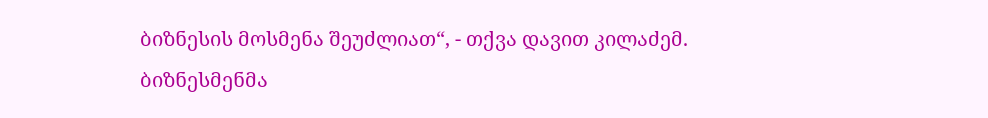ბიზნესის მოსმენა შეუძლიათ“, - თქვა დავით კილაძემ.
ბიზნესმენმა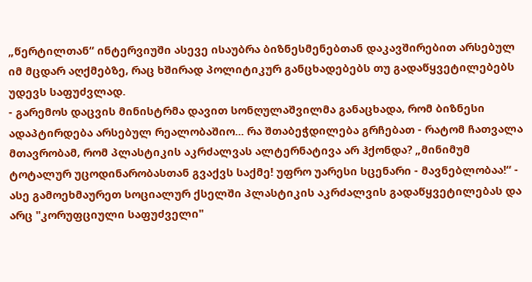„წერტილთან“ ინტერვიუში ასევე ისაუბრა ბიზნესმენებთან დაკავშირებით არსებულ იმ მცდარ აღქმებზე, რაც ხშირად პოლიტიკურ განცხადებებს თუ გადაწყვეტილებებს უდევს საფუძვლად.
- გარემოს დაცვის მინისტრმა დავით სონღულაშვილმა განაცხადა, რომ ბიზნესი ადაპტირდება არსებულ რეალობაშიო... რა შთაბეჭდილება გრჩებათ - რატომ ჩათვალა მთავრობამ, რომ პლასტიკის აკრძალვას ალტერნატივა არ ჰქონდა? „მინიმუმ ტოტალურ უცოდინარობასთან გვაქვს საქმე! უფრო უარესი სცენარი - მავნებლობაა!“ - ასე გამოეხმაურეთ სოციალურ ქსელში პლასტიკის აკრძალვის გადაწყვეტილებას და არც "კორუფციული საფუძველი"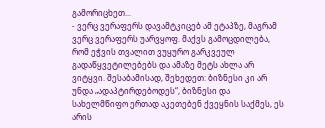გამორიცხეთ...
- ვერც ვერაფერს დავამტკიცებ ამ ეტაპზე, მაგრამ ვერც ვერაფერს უარვყოფ. მაქვს გამოცდილება, რომ ეჭვის თვალით ვუყურო გარკვეულ გადაწყვეტილებებს და ამაზე მეტს ახლა არ ვიტყვი. შესაბამისად, შეხედეთ: ბიზნესი კი არ უნდა „ადაპტირდებოდეს“, ბიზნესი და სახელმწიფო ერთად აკეთებენ ქვეყნის საქმეს, ეს არის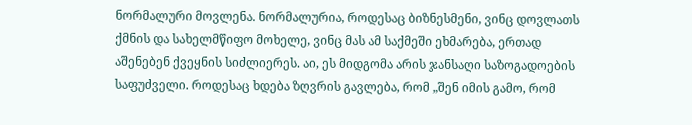ნორმალური მოვლენა. ნორმალურია, როდესაც ბიზნესმენი, ვინც დოვლათს ქმნის და სახელმწიფო მოხელე, ვინც მას ამ საქმეში ეხმარება, ერთად აშენებენ ქვეყნის სიძლიერეს. აი, ეს მიდგომა არის ჯანსაღი საზოგადოების საფუძველი. როდესაც ხდება ზღვრის გავლება, რომ „შენ იმის გამო, რომ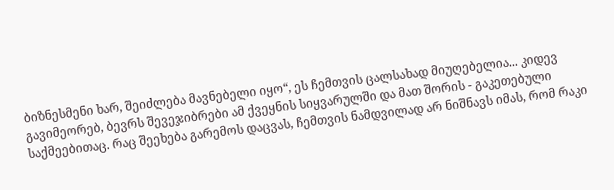ბიზნესმენი ხარ, შეიძლება მავნებელი იყო“, ეს ჩემთვის ცალსახად მიუღებელია... კიდევ გავიმეორებ, ბევრს შევეჯიბრები ამ ქვეყნის სიყვარულში და მათ შორის - გაკეთებული საქმეებითაც. რაც შეეხება გარემოს დაცვას, ჩემთვის ნამდვილად არ ნიშნავს იმას, რომ რაკი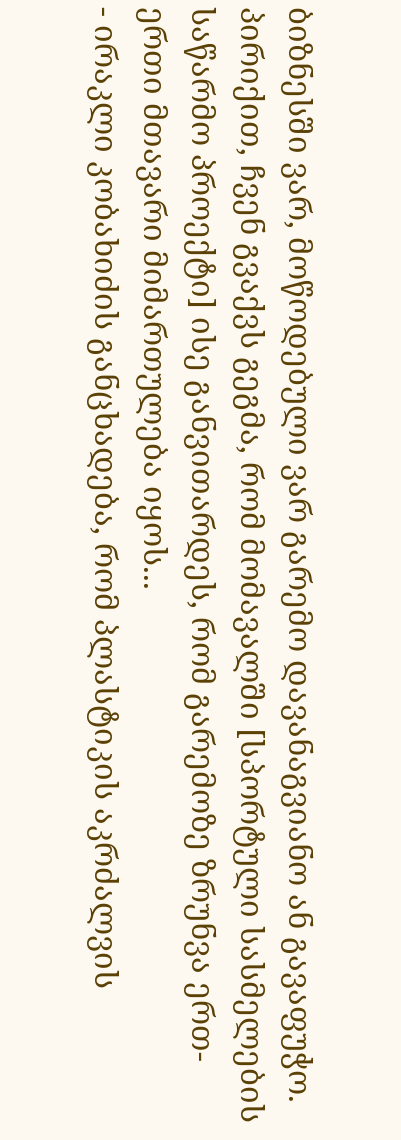ბიზნესში ვარ, მოწოდებული ვარ გარემო დავანაგვიანო ან გავაფუჭო. პირიქით, ჩვენ გვაქვს გეგმა, რომ მომავალში [სპორტული სასმელების საწარმო პროექტი] ისე განვითარდეს, რომ გარემოზე ზრუნვა ერთ-ერთი მთავარი მიმართულება იყოს...
- ირაკლი კობახიძის განცხადება, რომ პლასტიკის აკრძალვის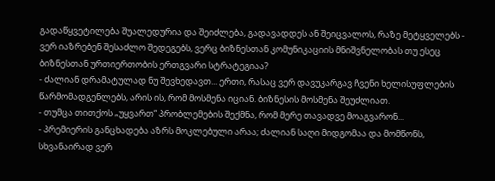გადაწყვეტილება შუალედურია და შეიძლება, გადავადდეს ან შეიცვალოს, რაზე მეტყველებს - ვერ იაზრებენ შესაძლო შედეგებს, ვერც ბიზნესთან კომუნიკაციის მნიშვნელობას თუ ესეც ბიზნესთან ურთიერთობის ერთგვარი სტრატეგიაა?
- ძალიან დრამატულად ნუ შევხედავთ... ერთი, რასაც ვერ დავუკარგავ ჩვენი ხელისუფლების წარმომადგენლებს, არის ის, რომ მოსმენა იციან. ბიზნესის მოსმენა შეუძლიათ.
- თუმცა თითქოს „უყვართ“ პრობლემების შექმნა, რომ მერე თავადვე მოაგვარონ...
- პრემიერის განცხადება აზრს მოკლებული არაა; ძალიან საღი მიდგომაა და მომწონს, სხვანაირად ვერ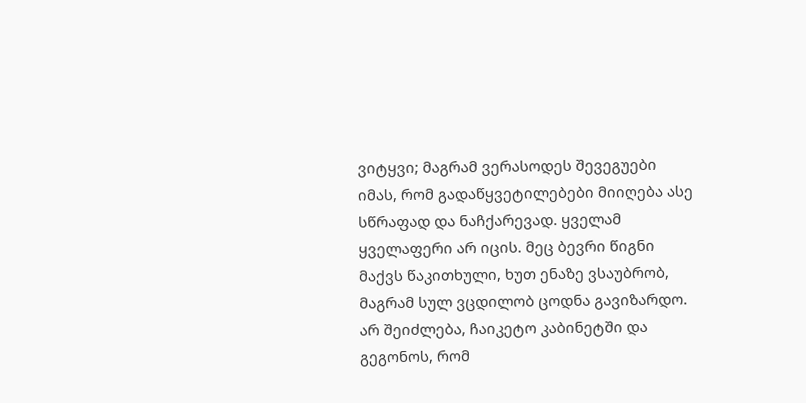ვიტყვი; მაგრამ ვერასოდეს შევეგუები იმას, რომ გადაწყვეტილებები მიიღება ასე სწრაფად და ნაჩქარევად. ყველამ ყველაფერი არ იცის. მეც ბევრი წიგნი მაქვს წაკითხული, ხუთ ენაზე ვსაუბრობ, მაგრამ სულ ვცდილობ ცოდნა გავიზარდო. არ შეიძლება, ჩაიკეტო კაბინეტში და გეგონოს, რომ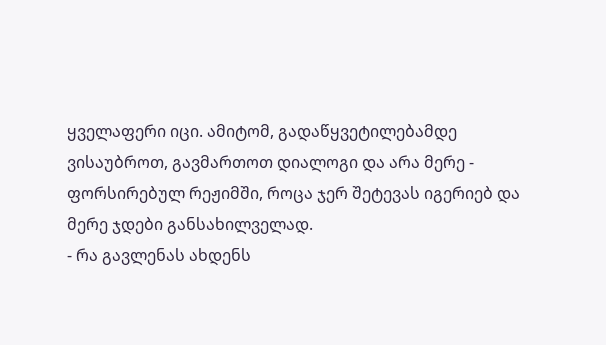ყველაფერი იცი. ამიტომ, გადაწყვეტილებამდე ვისაუბროთ, გავმართოთ დიალოგი და არა მერე - ფორსირებულ რეჟიმში, როცა ჯერ შეტევას იგერიებ და მერე ჯდები განსახილველად.
- რა გავლენას ახდენს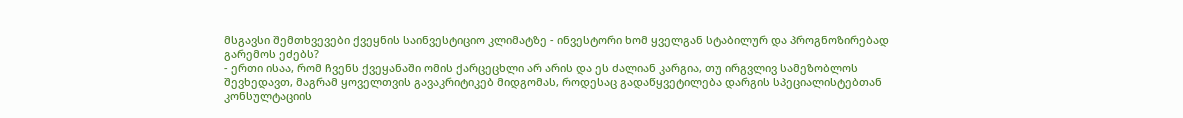მსგავსი შემთხვევები ქვეყნის საინვესტიციო კლიმატზე - ინვესტორი ხომ ყველგან სტაბილურ და პროგნოზირებად გარემოს ეძებს?
- ერთი ისაა, რომ ჩვენს ქვეყანაში ომის ქარცეცხლი არ არის და ეს ძალიან კარგია, თუ ირგვლივ სამეზობლოს შევხედავთ, მაგრამ ყოველთვის გავაკრიტიკებ მიდგომას, როდესაც გადაწყვეტილება დარგის სპეციალისტებთან კონსულტაციის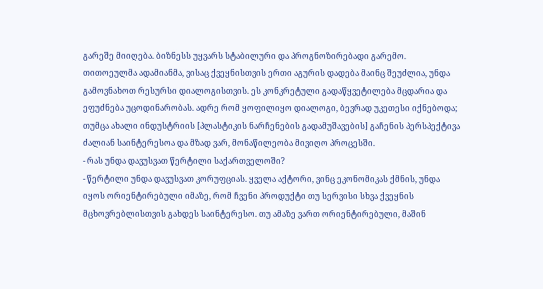გარეშე მიიღება. ბიზნესს უყვარს სტაბილური და პროგნოზირებადი გარემო. თითოეულმა ადამიანმა, ვისაც ქვეყნისთვის ერთი აგურის დადება მაინც შეუძლია, უნდა გამოვნახოთ რესურსი დიალოგისთვის. ეს კონკრეტული გადაწყვეტილება მცდარია და ეფუძნება უცოდინარობას. ადრე რომ ყოფილიყო დიალოგი, ბევრად უკეთესი იქნებოდა; თუმცა ახალი ინდუსტრიის [პლასტიკის ნარჩენების გადამუშავების] გაჩენის პერსპექტივა ძალიან საინტერესოა და მზად ვარ, მონაწილეობა მივიღო პროცესში.
- რას უნდა დავუსვათ წერტილი საქართველოში?
- წერტილი უნდა დავუსვათ კორუფციას. ყველა აქტორი, ვინც ეკონომიკას ქმნის, უნდა იყოს ორიენტირებული იმაზე, რომ ჩვენი პროდუქტი თუ სერვისი სხვა ქვეყნის მცხოვრებლისთვის გახდეს საინტერესო. თუ ამაზე ვართ ორიენტირებული, მაშინ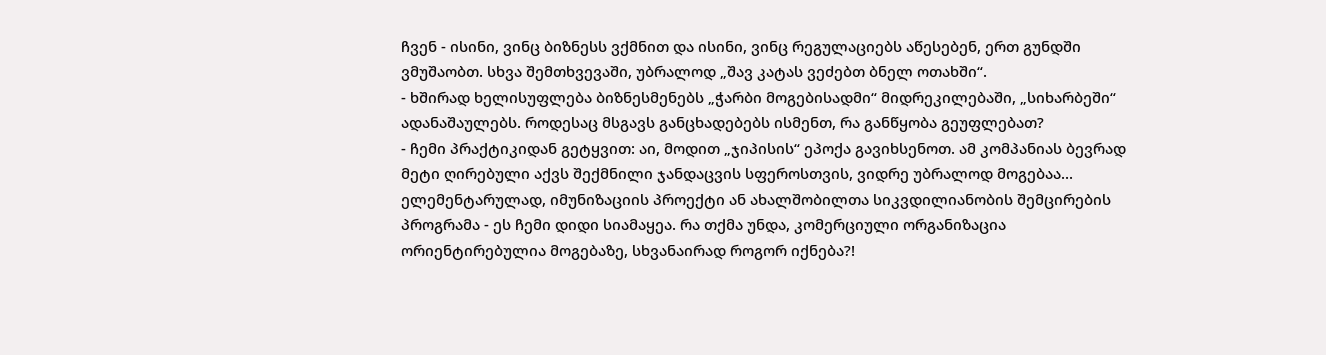ჩვენ - ისინი, ვინც ბიზნესს ვქმნით და ისინი, ვინც რეგულაციებს აწესებენ, ერთ გუნდში ვმუშაობთ. სხვა შემთხვევაში, უბრალოდ „შავ კატას ვეძებთ ბნელ ოთახში“.
- ხშირად ხელისუფლება ბიზნესმენებს „ჭარბი მოგებისადმი“ მიდრეკილებაში, „სიხარბეში“ ადანაშაულებს. როდესაც მსგავს განცხადებებს ისმენთ, რა განწყობა გეუფლებათ?
- ჩემი პრაქტიკიდან გეტყვით: აი, მოდით „ჯიპისის“ ეპოქა გავიხსენოთ. ამ კომპანიას ბევრად მეტი ღირებული აქვს შექმნილი ჯანდაცვის სფეროსთვის, ვიდრე უბრალოდ მოგებაა... ელემენტარულად, იმუნიზაციის პროექტი ან ახალშობილთა სიკვდილიანობის შემცირების პროგრამა - ეს ჩემი დიდი სიამაყეა. რა თქმა უნდა, კომერციული ორგანიზაცია ორიენტირებულია მოგებაზე, სხვანაირად როგორ იქნება?!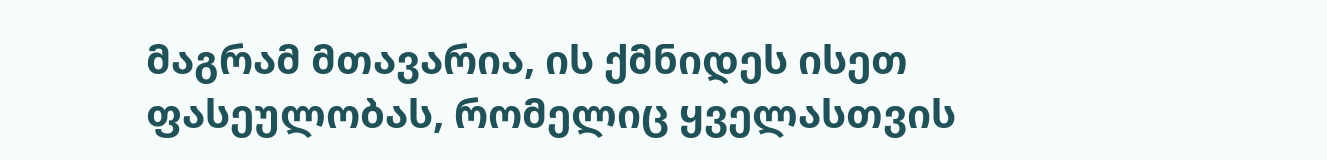მაგრამ მთავარია, ის ქმნიდეს ისეთ ფასეულობას, რომელიც ყველასთვის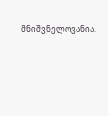მნიშვნელოვანია.